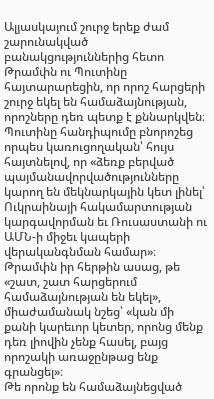Ալյասկայում շուրջ երեք ժամ շարունակված բանակցություններից հետո Թրամփն ու Պուտինը հայտարարեցին, որ որոշ հարցերի շուրջ եկել են համաձայնության, որոշները դեռ պետք է քննարկվեն։ Պուտինը հանդիպումը բնորոշեց որպես կառուցողական՝ հույս հայտնելով, որ «ձեռք բերված պայմանավորվածությունները կարող են մեկնարկային կետ լինել՝ Ուկրաինայի հակամարտության կարգավորման եւ Ռուսաստանի ու ԱՄՆ-ի միջեւ կապերի վերականգնման համար»։ Թրամփն իր հերթին ասաց, թե «շատ, շատ հարցերում համաձայնության են եկել», միաժամանակ նշեց՝ «կան մի քանի կարեւոր կետեր, որոնց մենք դեռ լիովին չենք հասել, բայց որոշակի առաջընթաց ենք գրանցել»։
Թե որոնք են համաձայնեցված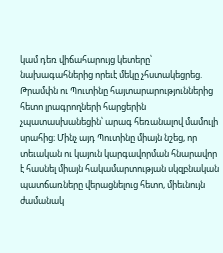կամ դեռ վիճահարույց կետերը՝ նախագահներից որեւէ մեկը չհստակեցրեց. Թրամփն ու Պուտինը հայտարարություններից հետո լրագրողների հարցերին չպատասխանեցին՝ արագ հեռանալով մամուլի սրահից։ Մինչ այդ Պուտինը միայն նշեց, որ տեւական ու կայուն կարգավորման հնարավոր է հասնել միայն հակամարտության սկզբնական պատճառները վերացնելուց հետո, միեւնույն ժամանակ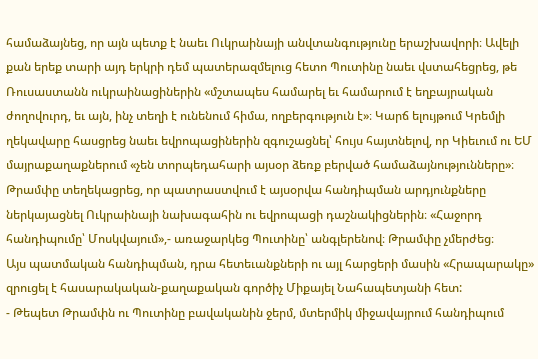համաձայնեց, որ այն պետք է նաեւ Ուկրաինայի անվտանգությունը երաշխավորի։ Ավելի քան երեք տարի այդ երկրի դեմ պատերազմելուց հետո Պուտինը նաեւ վստահեցրեց, թե Ռուսաստանն ուկրաինացիներին «մշտապես համարել եւ համարում է եղբայրական ժողովուրդ, եւ այն, ինչ տեղի է ունենում հիմա, ողբերգություն է»։ Կարճ ելույթում Կրեմլի ղեկավարը հասցրեց նաեւ եվրոպացիներին զգուշացնել՝ հույս հայտնելով, որ Կիեւում ու ԵՄ մայրաքաղաքներում «չեն տորպեդահարի այսօր ձեռք բերված համաձայնությունները»։ Թրամփը տեղեկացրեց, որ պատրաստվում է այսօրվա հանդիպման արդյունքները ներկայացնել Ուկրաինայի նախագահին ու եվրոպացի դաշնակիցներին։ «Հաջորդ հանդիպումը՝ Մոսկվայում»,- առաջարկեց Պուտինը՝ անգլերենով։ Թրամփը չմերժեց։
Այս պատմական հանդիպման, դրա հետեւանքների ու այլ հարցերի մասին «Հրապարակը» զրուցել է հասարակական-քաղաքական գործիչ Միքայել Նահապետյանի հետ:
- Թեպետ Թրամփն ու Պուտինը բավականին ջերմ, մտերմիկ միջավայրում հանդիպում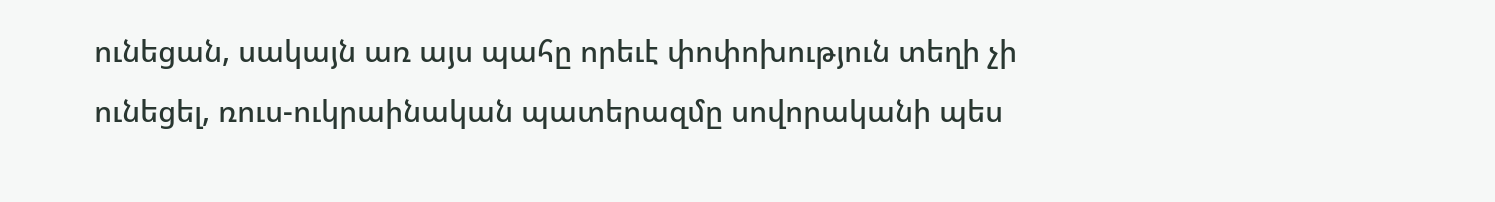ունեցան, սակայն առ այս պահը որեւէ փոփոխություն տեղի չի ունեցել, ռուս-ուկրաինական պատերազմը սովորականի պես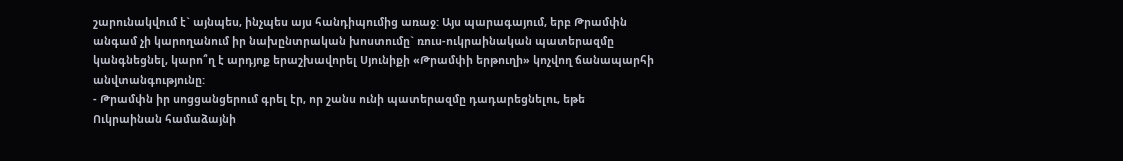շարունակվում է` այնպես, ինչպես այս հանդիպումից առաջ: Այս պարագայում, երբ Թրամփն անգամ չի կարողանում իր նախընտրական խոստումը` ռուս-ուկրաինական պատերազմը կանգնեցնել, կարո՞ղ է արդյոք երաշխավորել Սյունիքի «Թրամփի երթուղի» կոչվող ճանապարհի անվտանգությունը:
- Թրամփն իր սոցցանցերում գրել էր, որ շանս ունի պատերազմը դադարեցնելու, եթե Ուկրաինան համաձայնի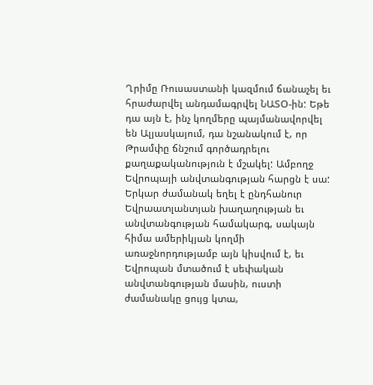Ղրիմը Ռուսաստանի կազմում ճանաչել եւ հրաժարվել անդամագրվել ՆԱՏՕ-ին: Եթե դա այն է, ինչ կողմերը պայմանավորվել են Ալյասկայում, դա նշանակում է, որ Թրամփը ճնշում գործադրելու քաղաքականություն է մշակել: Ամբողջ Եվրոպայի անվտանգության հարցն է սա: Երկար ժամանակ եղել է ընդհանուր Եվրաատլանտյան խաղաղության եւ անվտանգության համակարգ, սակայն հիմա ամերիկյան կողմի առաջնորդությամբ այն կիսվում է, եւ Եվրոպան մտածում է սեփական անվտանգության մասին, ուստի ժամանակը ցույց կտա,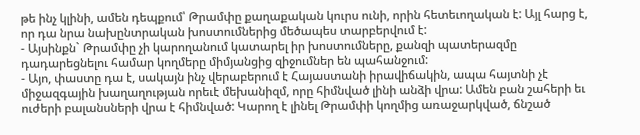թե ինչ կլինի, ամեն դեպքում՝ Թրամփը քաղաքական կուրս ունի, որին հետեւողական է: Այլ հարց է, որ դա նրա նախընտրական խոստումներից մեծապես տարբերվում է:
- Այսինքն` Թրամփը չի կարողանում կատարել իր խոստումները, քանզի պատերազմը դադարեցնելու համար կողմերը միմյանցից զիջումներ են պահանջում:
- Այո, փաստը դա է, սակայն ինչ վերաբերում է Հայաստանի իրավիճակին, ապա հայտնի չէ միջազգային խաղաղության որեւէ մեխանիզմ, որը հիմնված լինի անձի վրա: Ամեն բան շահերի եւ ուժերի բալանսների վրա է հիմնված: Կարող է լինել Թրամփի կողմից առաջարկված, ճնշած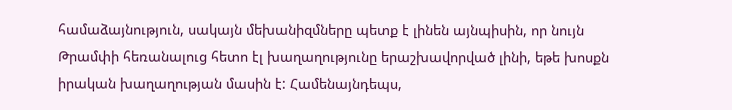համաձայնություն, սակայն մեխանիզմները պետք է լինեն այնպիսին, որ նույն Թրամփի հեռանալուց հետո էլ խաղաղությունը երաշխավորված լինի, եթե խոսքն իրական խաղաղության մասին է: Համենայնդեպս,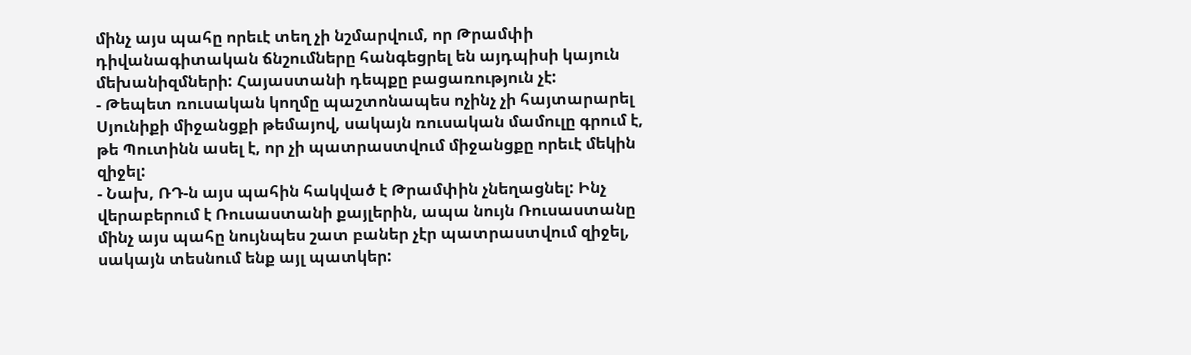մինչ այս պահը որեւէ տեղ չի նշմարվում, որ Թրամփի դիվանագիտական ճնշումները հանգեցրել են այդպիսի կայուն մեխանիզմների: Հայաստանի դեպքը բացառություն չէ:
- Թեպետ ռուսական կողմը պաշտոնապես ոչինչ չի հայտարարել Սյունիքի միջանցքի թեմայով, սակայն ռուսական մամուլը գրում է, թե Պուտինն ասել է, որ չի պատրաստվում միջանցքը որեւէ մեկին զիջել:
- Նախ, ՌԴ-ն այս պահին հակված է Թրամփին չնեղացնել: Ինչ վերաբերում է Ռուսաստանի քայլերին, ապա նույն Ռուսաստանը մինչ այս պահը նույնպես շատ բաներ չէր պատրաստվում զիջել, սակայն տեսնում ենք այլ պատկեր: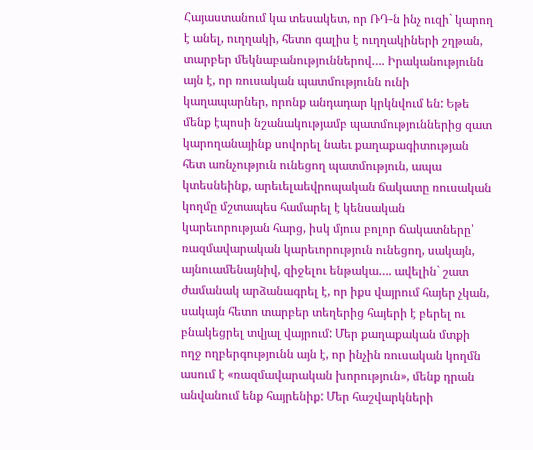Հայաստանում կա տեսակետ, որ ՌԴ-ն ինչ ուզի` կարող է անել, ուղղակի, հետո գալիս է ուղղակիների շղթան, տարբեր մեկնաբանություններով…. Իրականությունն այն է, որ ռուսական պատմությունն ունի կաղապարներ, որոնք անդադար կրկնվում են: Եթե մենք էպոսի նշանակությամբ պատմություններից զատ կարողանայինք սովորել նաեւ քաղաքագիտության հետ առնչություն ունեցող պատմություն, ապա կտեսնեինք, արեւելաեվրոպական ճակատը ռուսական կողմը մշտապես համարել է կենսական կարեւորության հարց, իսկ մյուս բոլոր ճակատները՝ ռազմավարական կարեւորություն ունեցող, սակայն, այնուամենայնիվ, զիջելու ենթակա…. ավելին` շատ ժամանակ արձանագրել է, որ իքս վայրում հայեր չկան, սակայն հետո տարբեր տեղերից հայերի է բերել ու բնակեցրել տվյալ վայրում: Մեր քաղաքական մտքի ողջ ողբերգությունն այն է, որ ինչին ռուսական կողմն ասում է «ռազմավարական խորություն», մենք դրան անվանում ենք հայրենիք: Մեր հաշվարկների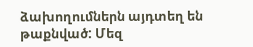ձախողումներն այդտեղ են թաքնված: Մեզ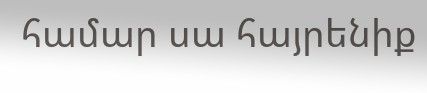համար սա հայրենիք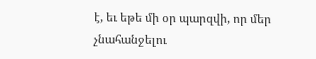է, եւ եթե մի օր պարզվի, որ մեր չնահանջելու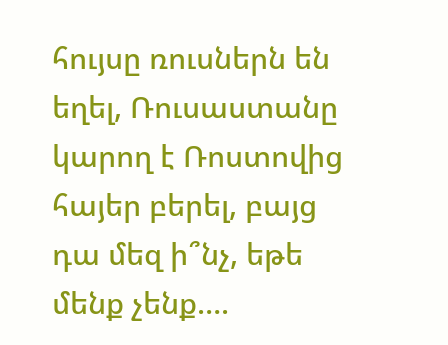հույսը ռուսներն են եղել, Ռուսաստանը կարող է Ռոստովից հայեր բերել, բայց դա մեզ ի՞նչ, եթե մենք չենք….